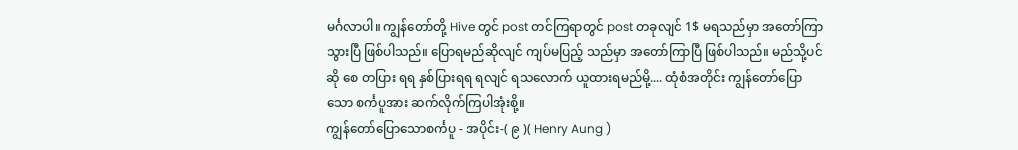မင်္ဂလာပါ။ ကျွန်တော်တို့ Hive တွင် post တင်ကြရာတွင် post တခုလျင် 1$ မရသည်မှာ အတော်ကြာသွားပြီ ဖြစ်ပါသည်။ ပြောရမည်ဆိုလျင် ကျပ်မပြည့် သည်မှာ အတော်ကြာပြီ ဖြစ်ပါသည်။ မည်သို့ပင် ဆို စေ တပြား ရရ နှစ်ပြားရရ ရလျင် ရသလောက် ယူထားရမည်မို့.... ထုံစံအတိုင်း ကျွန်တော်ပြောသော စင်္ကပူအား ဆက်လိုက်ကြပါအုံးစို့။
ကျွန်တော်ပြောသောစင်္ကပူ - အပိုင်း-( ၉ )( Henry Aung )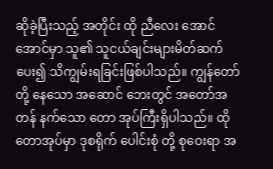ဆိုခဲ့ပြီးသည့် အတိုင်း ထို ညီလေး အောင်အောင်မှာ သူ၏ သူငယ်ချင်းများမိတ်ဆက်ပေး၍ သိကျွမ်းရခြင်းဖြစ်ပါသည်။ ကျွန်တော်တို့ နေသော အဆောင် ဘေးတွင် အတော်အတန် နက်သော တော အုပ်ကြီးရှိပါသည်။ ထိုတောအုပ်မှာ ဒုစရိုက် ပေါင်းစုံ တို့ စုဝေးရာ အ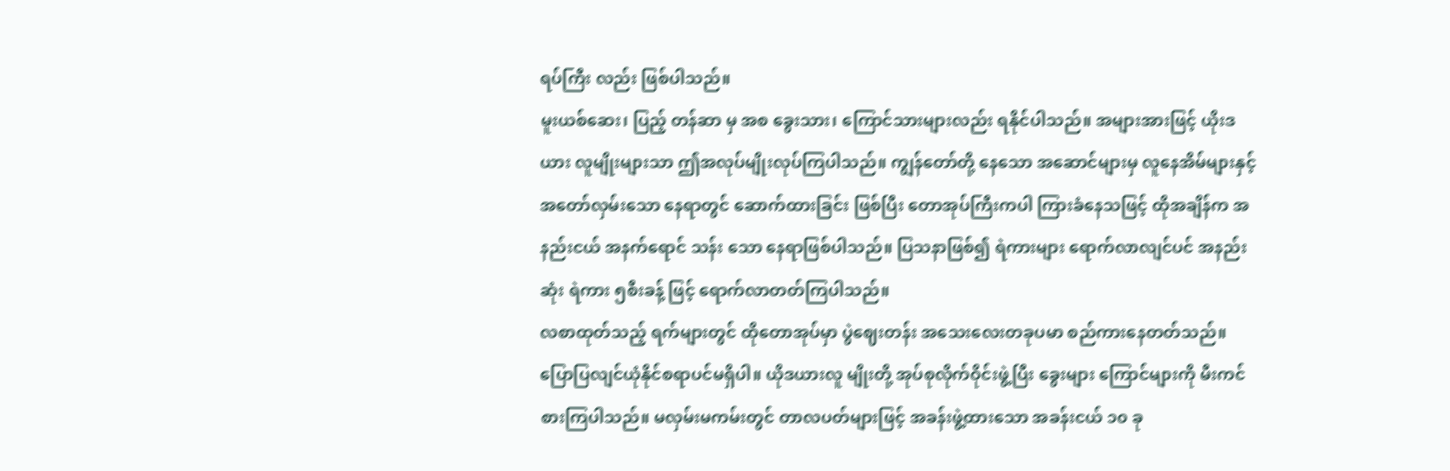ရပ်ကြီး လည်း ဖြစ်ပါသည်။
မူးယစ်ဆေး၊ ပြည့် တန်ဆာ မှ အစ ခွေးသား၊ ကြောင်သားများလည်း ရနိုင်ပါသည်။ အများအားဖြင့် ယိုးဒယား လူမျိုးများသာ ဤအလုပ်မျိုးလုပ်ကြပါသည်။ ကျွန်တော်တို့ နေသော အဆောင်များမှ လူနေအိမ်များနှင့် အတော်လှမ်းသော နေရာတွင် ဆောက်ထားခြင်း ဖြစ်ပြီး တောအုပ်ကြီးကပါ ကြားခံနေသဖြင့် ထိုအချိန်က အနည်းငယ် အနက်ရောင် သန်း သော နေရာဖြစ်ပါသည်။ ပြသနာဖြစ်၍ ရဲကားများ ရောက်လာလျင်ပင် အနည်း ဆုံး ရဲကား ၅စီးခန့် ဖြင့် ရောက်လာတတ်ကြပါသည်။
လစာထုတ်သည့် ရက်များတွင် ထိုတောအုပ်မှာ ပွဲဈေးတန်း အသေးလေးတခုပမာ စည်ကားနေတတ်သည်။ ပြောပြလျင်ယုံနိုင်စရာပင်မရှိပါ။ ယိုဒယားလူ မျိုးတို့ အုပ်စုလိုက်ဝိုင်းဖွဲ့ပြီး ခွေးများ ကြောင်များကို မီးကင်စားကြပါသည်။ မလှမ်းမကမ်းတွင် တာလပတ်များဖြင့် အခန်းဖွဲ့ထားသော အခန်းငယ် ၁၀ ခု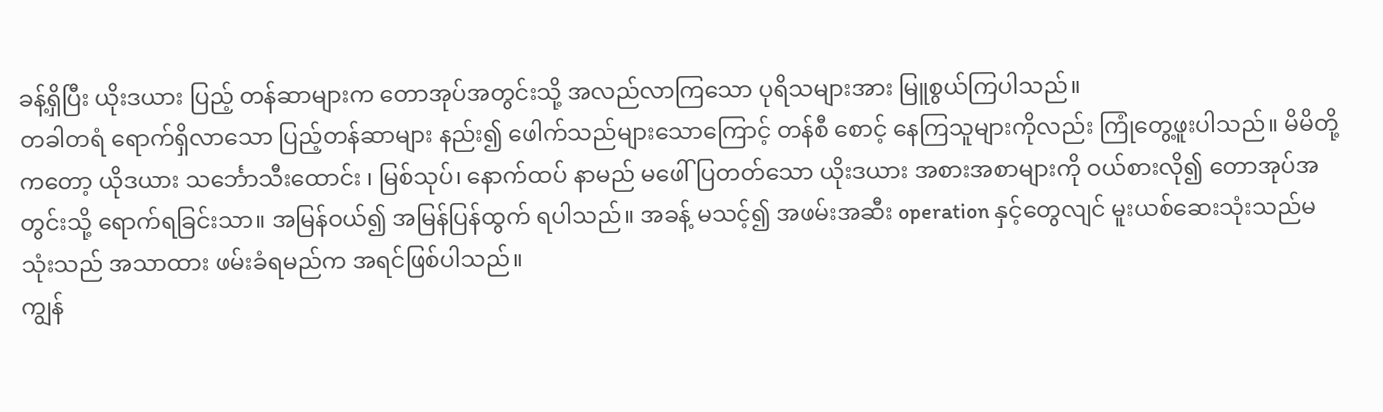ခန့်ရှိပြီး ယိုးဒယား ပြည့် တန်ဆာများက တောအုပ်အတွင်းသို့ အလည်လာကြသော ပုရိသများအား မြူစွယ်ကြပါသည်။
တခါတရံ ရောက်ရှိလာသော ပြည့်တန်ဆာများ နည်း၍ ဖေါက်သည်များသောကြောင့် တန်စီ စောင့် နေကြသူများကိုလည်း ကြုံတွေ့ဖူးပါသည်။ မိမိတို့ကတော့ ယိုဒယား သင်္ဘောသီးထောင်း ၊ မြစ်သုပ်၊ နောက်ထပ် နာမည် မဖေါ်ပြတတ်သော ယိုးဒယား အစားအစာများကို ဝယ်စားလို၍ တောအုပ်အတွင်းသို့ ရောက်ရခြင်းသာ။ အမြန်ဝယ်၍ အမြန်ပြန်ထွက် ရပါသည်။ အခန့် မသင့်၍ အဖမ်းအဆီး operation နှင့်တွေလျင် မူးယစ်ဆေးသုံးသည်မသုံးသည် အသာထား ဖမ်းခံရမည်က အရင်ဖြစ်ပါသည်။
ကျွန်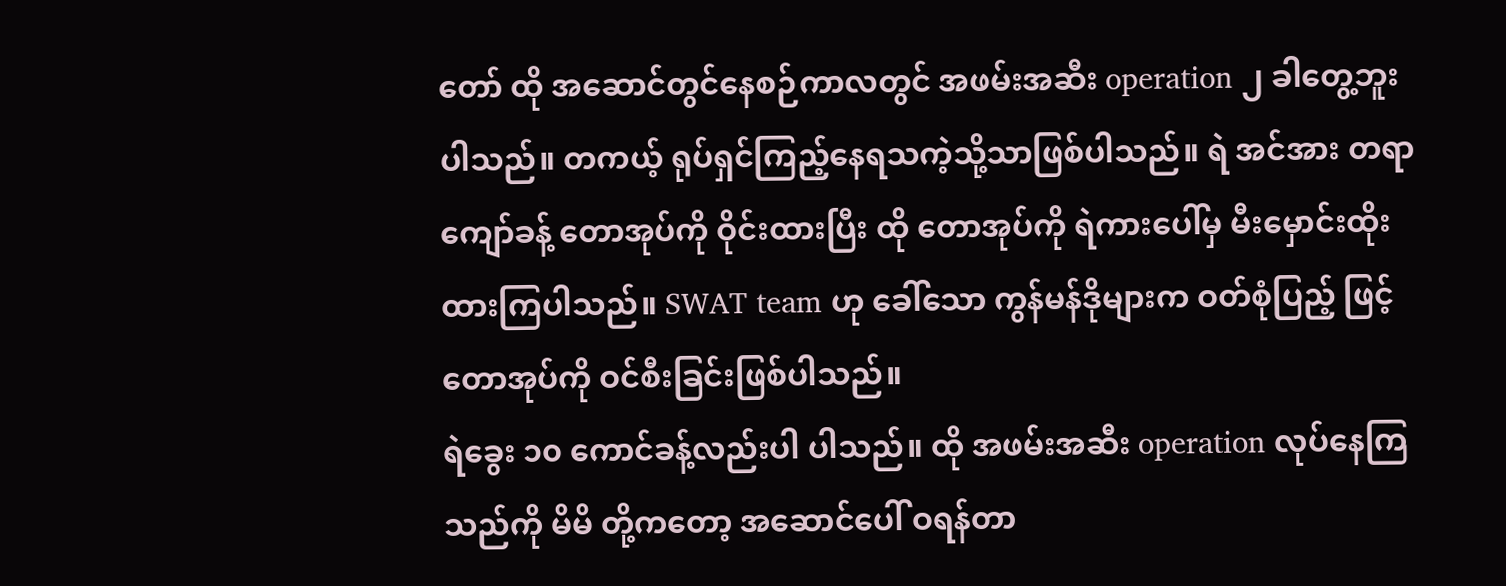တော် ထို အဆောင်တွင်နေစဉ်ကာလတွင် အဖမ်းအဆီး operation ၂ ခါတွေ့ဘူးပါသည်။ တကယ့် ရုပ်ရှင်ကြည့်နေရသကဲ့သို့သာဖြစ်ပါသည်။ ရဲ အင်အား တရာ ကျော်ခန့် တောအုပ်ကို ဝိုင်းထားပြီး ထို တောအုပ်ကို ရဲကားပေါ်မှ မီးမှောင်းထိုးထားကြပါသည်။ SWAT team ဟု ခေါ်သော ကွန်မန်ဒိုများက ဝတ်စုံပြည့် ဖြင့် တောအုပ်ကို ဝင်စီးခြင်းဖြစ်ပါသည်။
ရဲခွေး ၁၀ ကောင်ခန့်လည်းပါ ပါသည်။ ထို အဖမ်းအဆီး operation လုပ်နေကြသည်ကို မိမိ တို့ကတော့ အဆောင်ပေါ် ဝရန်တာ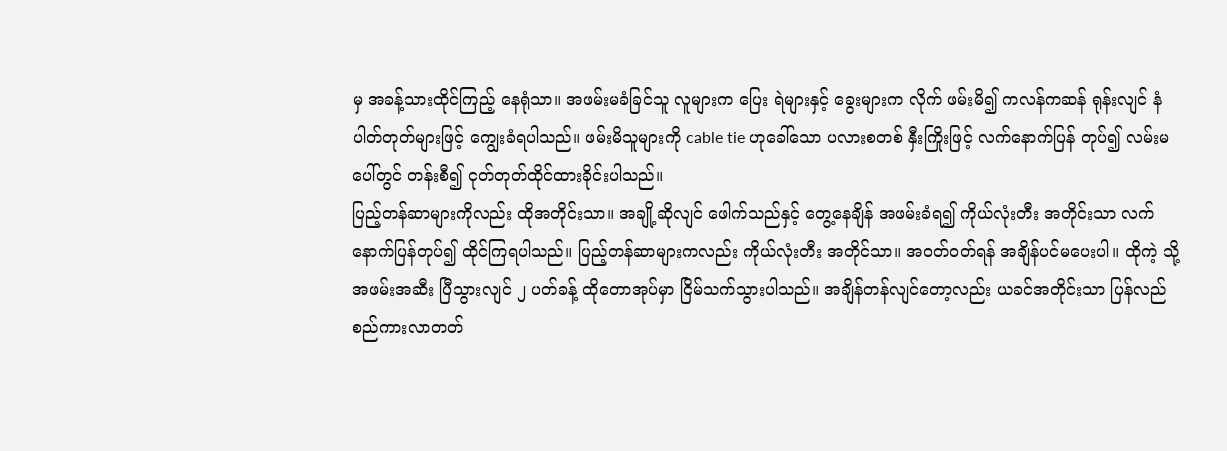မှ အခန့်သားထိုင်ကြည့် နေရုံသာ။ အဖမ်းမခံခြင်သူ လူများက ပြေး ရဲများနှင့် ခွေးများက လိုက် ဖမ်းမိ၍ ကလန်ကဆန် ရုန်းလျင် နံပါတ်တုတ်များဖြင့် ကျွေးခံရပါသည်။ ဖမ်းမိသူများကို cable tie ဟုခေါ်သော ပလားစတစ် နှီးကြိုးဖြင့် လက်နောက်ပြန် တုပ်၍ လမ်းမပေါ်တွင် တန်းစီ၍ ငုတ်တုတ်ထိုင်ထားခိုင်းပါသည်။
ပြည့်တန်ဆာများကိုလည်း ထိုအတိုင်းသာ။ အချို့ဆိုလျင် ဖေါက်သည်နှင့် တွေ့နေချိန် အဖမ်းခံရ၍ ကိုယ်လုံးတီး အတိုင်းသာ လက်နောက်ပြန်တုပ်၍ ထိုင်ကြရပါသည်။ ပြည့်တန်ဆာများကလည်း ကိုယ်လုံးတီး အတိုင်သာ။ အဝတ်ဝတ်ရန် အချိန်ပင်မပေးပါ။ ထိုကဲ့ သို့ အဖမ်းအဆီး ပြီသွားလျင် ၂ ပတ်ခန့် ထိုတောအုပ်မှာ ငြိမ်သက်သွားပါသည်။ အချိန်တန်လျင်တော့လည်း ယခင်အတိုင်းသာ ပြန်လည် စည်ကားလာတတ်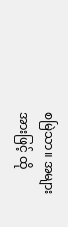စမြဲသာ။ အများအားဖြင့် ထို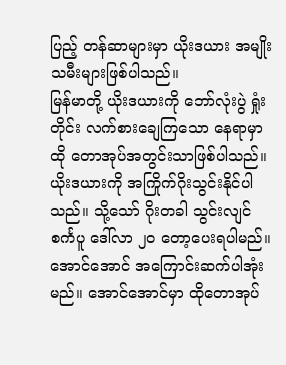ပြည့် တန်ဆာများမှာ ယိုးဒယား အမျိုးသမီးများဖြစ်ပါသည်။
မြန်မာတို့ ယိုးဒယားကို ဘော်လုံးပွဲ ရှုံးတိုင်း လက်စားချေကြသော နေရာမှာ ထို တောအုပ်အတွင်းသာဖြစ်ပါသည်။ ယိုးဒယားကို အကြိုက်ဂိုးသွင်းနိုင်ပါသည်။ သို့သော် ဂိုးတခါ သွင်းလျင် စင်္ကပူ ဒေါ်လာ ၂၀ တော့ပေးရပါမည်။
အောင်အောင် အကြောင်းဆက်ပါအုံးမည်။ အောင်အောင်မှာ ထိုတောအုပ်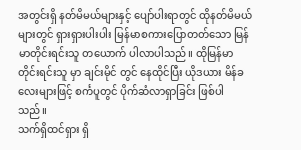အတွင်းရှိ နတ်မိမယ်များနှင့် ပျော်ပါးရာတွင် ထိုနတ်မိမယ်များတွင် ရှားရှားပါးပါး မြန်မာစကားပြောတတ်သော မြန်မာတိုင်းရင်းသူ တယောက် ပါလာပါသည်။ ထိုမြန်မာ တိုင်းရင်းသူ မှာ ချင်းမိုင် တွင် နေထိုင်ပြီး ယိုဒယား မိန်ခလေးများဖြင့် စင်္ကပူတွင် ပိုက်ဆံလာရှာခြင်း ဖြစ်ပါသည်။
သက်ရှိထင်ရှား ရှိ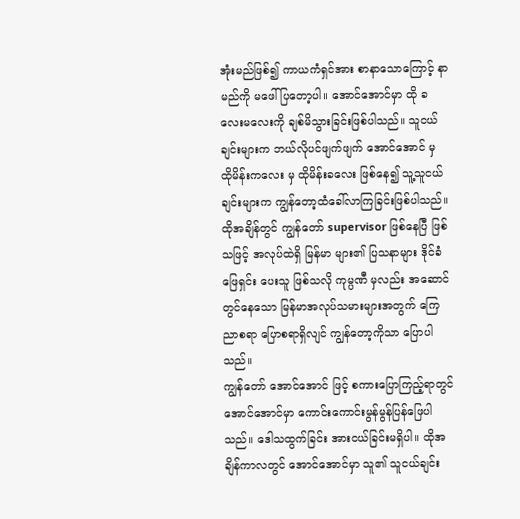အုံးမည်ဖြစ်၍ ကာယကံရှင်အား စာနာသောကြောင့် နာမည်ကို မဖေါ်ပြတော့ပါ။ အောင်အောင်မှာ ထို ခလေးမလေးကို ချစ်မိသွားခြင်းဖြစ်ပါသည်။ သူငယ်ချင်းများက ဘယ်လိုပင်ဖျက်ဖျက် အောင်အောင် မှ ထိုမိန်းကလေး မှ ထိုမိန်းခလေး ဖြစ်နေ၍ သူ့သူငယ်ချင်းများက ကျွန်တော့ထံခေါ်လာကြခြင်းဖြစ်ပါသည်။ ထိုအချိန်တွင် ကျွန်တော် supervisor ဖြစ်နေပြီ ဖြစ်သဖြင့် အလုပ်ထဲရှိ မြန်မာ များ၏ ပြသနာများ ဒိုင်ခံ ဖြေရှင်း ပေးသူ ဖြစ်သလို ကုမ္ပဏီ မှလည်း အဆောင်တွင်နေသော မြန်မာအလုပ်သမားများအတွက် ကြေညာစရာ ပြောစရာရှိလျင် ကျွန်တော့ကိုသာ ပြောပါသည်။
ကျွန်တော် အောင်အောင် ဖြင့် စကားပြောကြည့်ရာတွင် အောင်အောင်မှာ ကောင်းကောင်းမွန်မွန်ပြန်ဖြေပါသည်။ ဒေါသထွက်ခြင်း အားငယ်ခြင်းမရှိပါ။ ထိုအချိန်ကာလတွင် အောင်အောင်မှာ သူ၏ သူငယ်ချင်း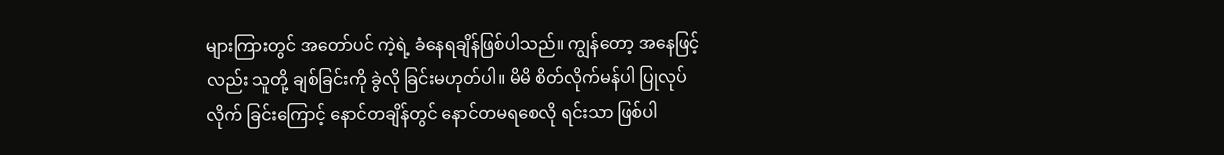များကြားတွင် အတော်ပင် ကဲ့ရဲ့ ခံနေရချိန်ဖြစ်ပါသည်။ ကျွန်တော့ အနေဖြင့် လည်း သူတို့ ချစ်ခြင်းကို ခွဲလို ခြင်းမဟုတ်ပါ။ မိမိ စိတ်လိုက်မန်ပါ ပြုလုပ်လိုက် ခြင်းကြောင့် နောင်တချိန်တွင် နောင်တမရစေလို ရင်းသာ ဖြစ်ပါ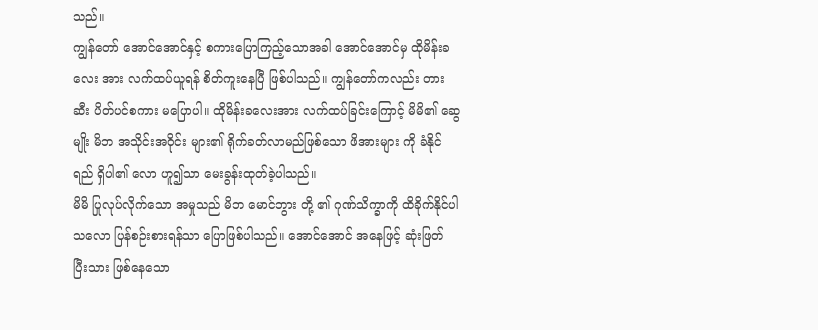သည်။
ကျွန်တော် အောင်အောင်နှင့် စကားပြောကြည့်သောအခါ အောင်အောင်မှ ထိုမိန်းခလေး အား လက်ထပ်ယူရန် စိတ်ကူးနေပြီ ဖြစ်ပါသည်။ ကျွန်တော်ကလည်း တားဆီး ပိတ်ပင်စကား မပြောပါ။ ထိုမိန်းခလေးအား လက်ထပ်ခြင်းကြောင့် မိမိ၏ ဆွေမျိုး မိဘ အသိုင်းအဝိုင်း များ၏ ရိုက်ခတ်လာမည်ဖြစ်သော ဖိအားများ ကို ခံနိုင်ရည် ရှိပါ၏ လော ဟူ၍သာ မေးခွန်းထုတ်ခဲ့ပါသည်။
မိမိ ပြုလုပ်လိုက်သော အမှုသည် မိဘ မောင်ဘွား တို့ ၏ ဂုဏ်သိက္ခာကို ထိခိုက်နိုင်ပါသလော ပြန်စဉ်းစားရန်သာ ပြောဖြစ်ပါသည်။ အောင်အောင် အနေဖြင့် ဆုံးဖြတ် ပြီးသား ဖြစ်နေသော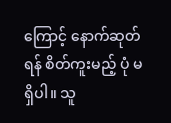ကြောင့် နောက်ဆုတ်ရန် စိတ်ကူးမည့် ပုံ မရှိပါ။ သူ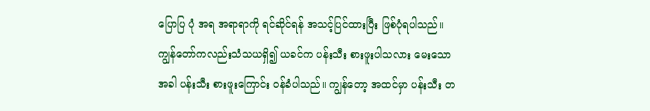ပြောပြ ပုံ အရ အရာရာကို ရင်ဆိုင်ရန် အသင့်ပြင်ထားပြီး ဖြစ်ပုံရပါသည်။
ကျွန်တော်ကလည်းသံသယရှိ၍ ယခင်က ပန်းသီး စားဖူးပါသလား မေးသောအခါ ပန်းသီး စားဖူးကြောင်း ဝန်ခံပါသည်။ ကျွန်တော့ အထင်မှာ ပန်းသီး တ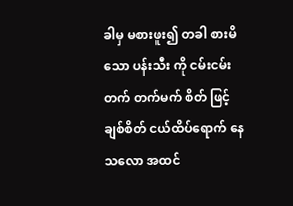ခါမှ မစားဖူး၍ တခါ စားမိသော ပန်းသီး ကို ငမ်းငမ်းတက် တက်မက် စိတ် ဖြင့် ချစ်စိတ် ငယ်ထိပ်ရောက် နေသလော အထင်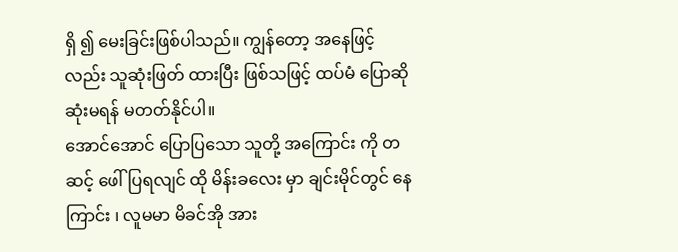ရှိ ၍ မေးခြင်းဖြစ်ပါသည်။ ကျွန်တော့ အနေဖြင့် လည်း သူဆုံးဖြတ် ထားပြီး ဖြစ်သဖြင့် ထပ်မံ ပြောဆို ဆုံးမရန် မတတ်နိုင်ပါ။
အောင်အောင် ပြောပြသော သူတို့ အကြောင်း ကို တဆင့် ဖေါ်ပြရလျင် ထို မိန်းခလေး မှာ ချင်းမိုင်တွင် နေကြာင်း ၊ လူမမာ မိခင်အို အား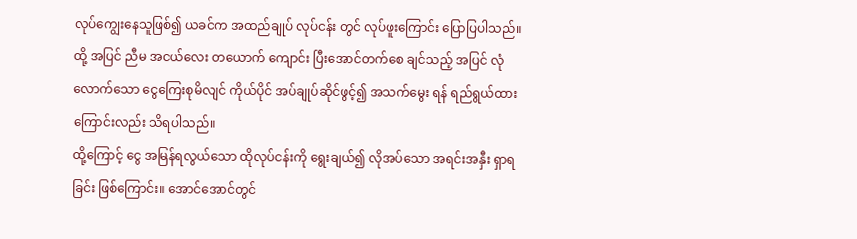လုပ်ကျွေးနေသူဖြစ်၍ ယခင်က အထည်ချုပ် လုပ်ငန်း တွင် လုပ်ဖူးကြောင်း ပြောပြပါသည်။ ထို့ အပြင် ညီမ အငယ်လေး တယောက် ကျောင်း ပြီးအောင်တက်စေ ချင်သည့် အပြင် လုံလောက်သော ငွေကြေးစုမိလျင် ကိုယ်ပိုင် အပ်ချုပ်ဆိုင်ဖွင့်၍ အသက်မွေး ရန် ရည်ရွယ်ထားကြောင်းလည်း သိရပါသည်။
ထို့ကြောင့် ငွေ အမြန်ရလွယ်သော ထိုလုပ်ငန်းကို ရွေးချယ်၍ လိုအပ်သော အရင်းအနှီး ရှာရခြင်း ဖြစ်ကြောင်း။ အောင်အောင်တွင်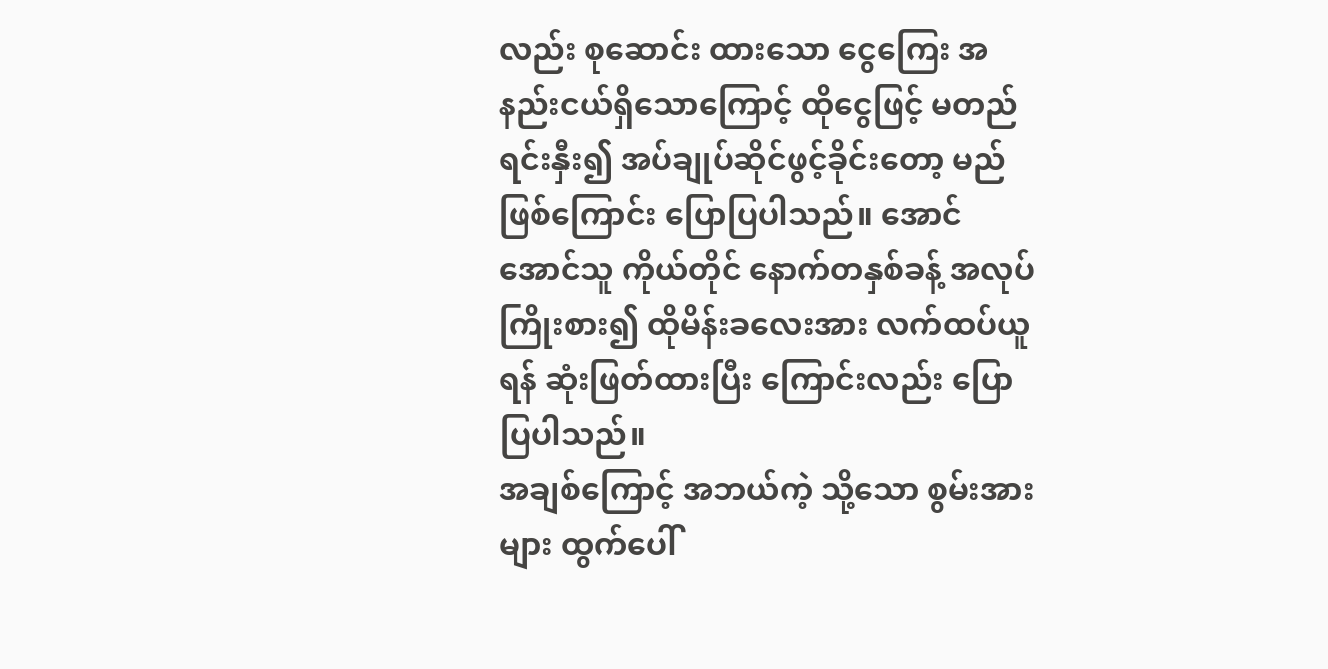လည်း စုဆောင်း ထားသော ငွေကြေး အနည်းငယ်ရှိသောကြောင့် ထိုငွေဖြင့် မတည်ရင်းနှီး၍ အပ်ချုပ်ဆိုင်ဖွင့်ခိုင်းတော့ မည်ဖြစ်ကြောင်း ပြောပြပါသည်။ အောင်အောင်သူ ကိုယ်တိုင် နောက်တနှစ်ခန့် အလုပ်ကြိုးစား၍ ထိုမိန်းခလေးအား လက်ထပ်ယူရန် ဆုံးဖြတ်ထားပြီး ကြောင်းလည်း ပြောပြပါသည်။
အချစ်ကြောင့် အဘယ်ကဲ့ သို့သော စွမ်းအားများ ထွက်ပေါ်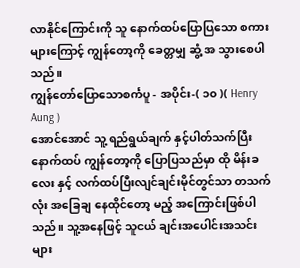လာနိုင်ကြောင်းကို သူ နောက်ထပ်ပြောပြသော စကားများကြောင့် ကျွန်တော့ကို ခေတ္တမျှ ဆွံ့ အ သွားစေပါသည်။
ကျွန်တော်ပြောသောစင်္ကပူ - အပိုင်း-( ၁၀ )( Henry Aung )
အောင်အောင် သူ့ ရည်ရွယ်ချက် နှင့်ပါတ်သက်ပြီး နောက်ထပ် ကျွန်တော့ကို ပြောပြသည်မှာ ထို မိန်းခလေး နှင့် လက်ထပ်ပြီးလျင်ချင်းမိုင်တွင်သာ တသက်လုံး အခြေချ နေထိုင်တော့ မည့် အကြောင်းဖြစ်ပါသည်။ သူ့အနေဖြင့် သူငယ် ချင်းအပေါင်းအသင်းများ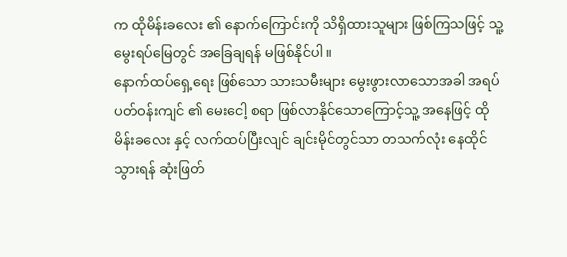က ထိုမိန်းခလေး ၏ နောက်ကြောင်းကို သိရှိထားသူများ ဖြစ်ကြသဖြင့် သူ့မွေးရပ်မြေတွင် အခြေချရန် မဖြစ်နိုင်ပါ။
နောက်ထပ်ရှေ့ရေး ဖြစ်သော သားသမီးများ မွေးဖွားလာသောအခါ အရပ် ပတ်ဝန်းကျင် ၏ မေးငေါ့ စရာ ဖြစ်လာနိုင်သောကြောင့်သူ့ အနေဖြင့် ထိုမိန်းခလေး နှင့် လက်ထပ်ပြီးလျင် ချင်းမိုင်တွင်သာ တသက်လုံး နေထိုင်သွားရန် ဆုံးဖြတ်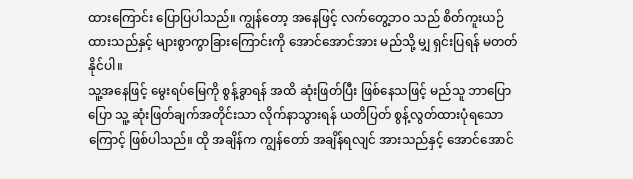ထားကြောင်း ပြောပြပါသည်။ ကျွန်တော့ အနေဖြင့် လက်တွေ့ဘဝ သည် စိတ်ကူးယဉ် ထားသည်နှင့် များစွာကွာခြားကြောင်းကို အောင်အောင်အား မည်သို့ မျှ ရှင်းပြရန် မတတ်နိုင်ပါ။
သူ့အနေဖြင့် မွေးရပ်မြေကို စွန့်ခွာရန် အထိ ဆုံးဖြတ်ပြီး ဖြစ်နေသဖြင့် မည်သူ ဘာပြောပြော သူ့ ဆုံးဖြတ်ချက်အတိုင်းသာ လိုက်နာသွားရန် ယတိပြတ် စွန့်လွတ်ထားပုံရသောကြောင့် ဖြစ်ပါသည်။ ထို အချိန်က ကျွန်တော် အချိန်ရလျင် အားသည်နှင့် အောင်အောင်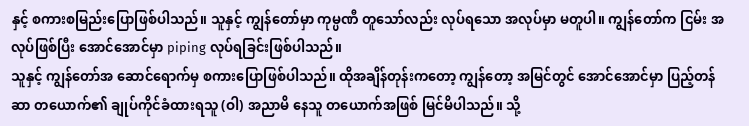နှင့် စကားစမြည်းပြောဖြစ်ပါသည်။ သူနှင့် ကျွန်တော်မှာ ကုမ္ပဏီ တူသော်လည်း လုပ်ရသော အလုပ်မှာ မတူပါ။ ကျွန်တော်က ငြမ်း အလုပ်ဖြစ်ပြီး အောင်အောင်မှာ piping လုပ်ရခြင်းဖြစ်ပါသည်။
သူနှင့် ကျွန်တော်အ ဆောင်ရောက်မှ စကားပြောဖြစ်ပါသည်။ ထိုအချိန်တုန်းကတော့ ကျွန်တော့ အမြင်တွင် အောင်အောင်မှာ ပြည့်တန်ဆာ တယောက်၏ ချုပ်ကိုင်ခံထားရသူ (ဝါ) အညာမိ နေသူ တယောက်အဖြစ် မြင်မိပါသည်။ သို့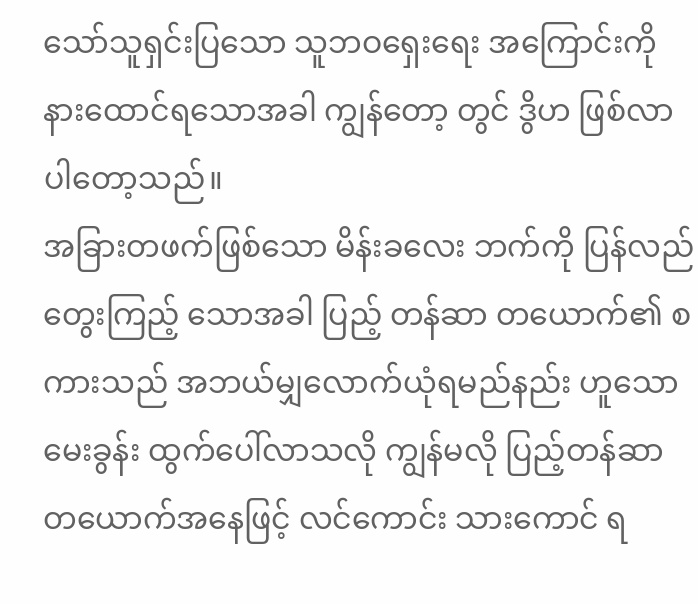သော်သူရှင်းပြသော သူဘဝရှေးရေး အကြောင်းကို နားထောင်ရသောအခါ ကျွန်တော့ တွင် ဒွိဟ ဖြစ်လာပါတော့သည်။
အခြားတဖက်ဖြစ်သော မိန်းခလေး ဘက်ကို ပြန်လည် တွေးကြည့် သောအခါ ပြည့် တန်ဆာ တယောက်၏ စကားသည် အဘယ်မျှလောက်ယုံရမည်နည်း ဟူသော မေးခွန်း ထွက်ပေါ်လာသလို ကျွန်မလို ပြည့်တန်ဆာ တယောက်အနေဖြင့် လင်ကောင်း သားကောင် ရ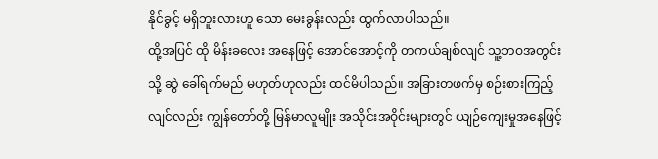နိုင်ခွင့် မရှိဘူးလားဟူ သော မေးခွန်းလည်း ထွက်လာပါသည်။
ထို့အပြင် ထို မိန်းခလေး အနေဖြင့် အောင်အောင့်ကို တကယ်ချစ်လျင် သူ့ဘဝအတွင်းသို့ ဆွဲ ခေါ်ရက်မည် မဟုတ်ဟုလည်း ထင်မိပါသည်။ အခြားတဖက်မှ စဉ်းစားကြည့်လျင်လည်း ကျွန်တော်တို့ မြန်မာလူမျိုး အသိုင်းအဝိုင်းများတွင် ယျဉ်ကျေးမှုအနေဖြင့်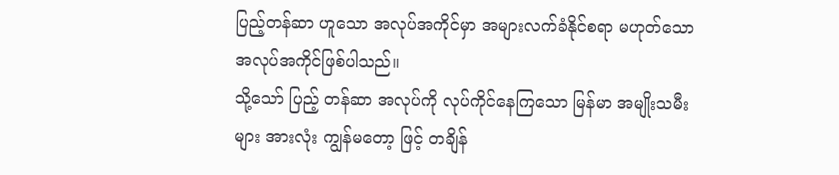ပြည့်တန်ဆာ ဟူသော အလုပ်အကိုင်မှာ အများလက်ခံနိုင်စရာ မဟုတ်သော အလုပ်အကိုင်ဖြစ်ပါသည်။
သို့သော် ပြည့် တန်ဆာ အလုပ်ကို လုပ်ကိုင်နေကြသော မြန်မာ အမျိုးသမီးများ အားလုံး ကျွန်မတော့ ဖြင့် တချိန်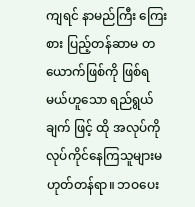ကျရင် နာမည်ကြီး ကြေးစား ပြည့်တန်ဆာမ တယောက်ဖြစ်ကို ဖြစ်ရမယ်ဟူသော ရည်ရွယ်ချက် ဖြင့် ထို အလုပ်ကို လုပ်ကိုင်နေကြသူများမဟုတ်တန်ရာ။ ဘဝပေး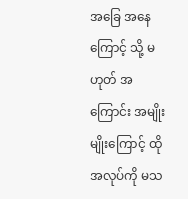အခြေ အနေ ကြောင့် သို့ မဟုတ် အကြောင်း အမျိုးမျိုးကြောင့် ထိုအလုပ်ကို မသ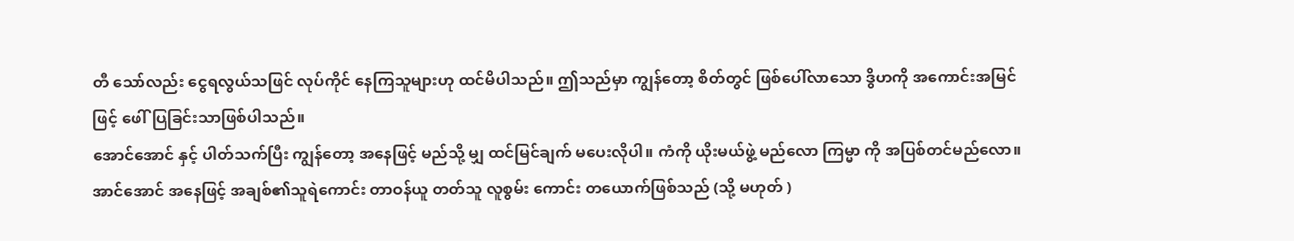တီ သော်လည်း ငွေရလွယ်သဖြင် လုပ်ကိုင် နေကြသူများဟု ထင်မိပါသည်။ ဤသည်မှာ ကျွန်တော့ စိတ်တွင် ဖြစ်ပေါ်လာသော ဒွိဟကို အကောင်းအမြင်ဖြင့် ဖေါ်ပြခြင်းသာဖြစ်ပါသည်။
အောင်အောင် နှင့် ပါတ်သက်ပြီး ကျွန်တော့ အနေဖြင့် မည်သို့ မျှ ထင်မြင်ချက် မပေးလိုပါ။ ကံကို ယိုးမယ်ဖွဲ့ မည်လော ကြမ္မာ ကို အပြစ်တင်မည်လော။ အာင်အောင် အနေဖြင့် အချစ်၏သူရဲကောင်း တာဝန်ယူ တတ်သူ လူစွမ်း ကောင်း တယောက်ဖြစ်သည် (သို့ မဟုတ် )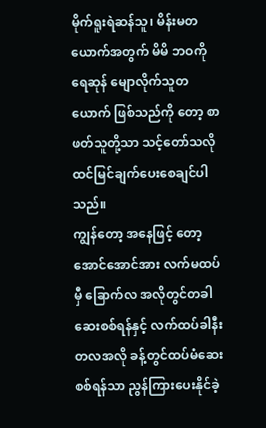မိုက်ရူးရဲဆန်သူ၊ မိန်းမတယောက်အတွက် မိမိ ဘဝကို ရေဆုန် မျောလိုက်သူတယောက် ဖြစ်သည်ကို တော့ စာဖတ်သူတို့သာ သင့်တော်သလို ထင်မြင်ချက်ပေးစေချင်ပါသည်။
ကျွန်တော့ အနေဖြင့် တော့အောင်အောင်အား လက်မထပ်မှီ ခြောက်လ အလိုတွင်တခါ ဆေးစစ်ရန်နှင့် လက်ထပ်ခါနီး တလအလို ခန့်တွင်ထပ်မံဆေးစစ်ရန်သာ ညွန်ကြားပေးနိုင်ခဲ့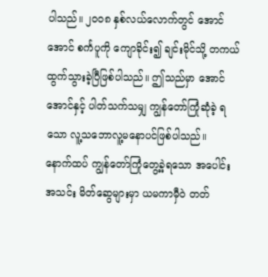ပါသည်။ ၂၀၀၈ နှစ်လယ်လောက်တွင် အောင်အောင် စင်္ကပူကို ကျောခိုင်း၍ ချင်းမိုင်သို့ တကယ်ထွက်သွားခဲ့ပြီဖြစ်ပါသည်။ ဤသည်မှာ အောင်အောင်နှင့် ပါတ်သက်သမျှ ကျွန်တော်ကြုံဆုံခဲ့ ရသော လူ့သဘောလူ့မနောပင်ဖြစ်ပါသည်။
နောက်ထပ် ကျွန်တော်ကြုံတွေ့ခဲ့ရသော အပေါင်းအသင်း မိတ်ဆွေများမှာ ယမကာမှီဝဲ တတ်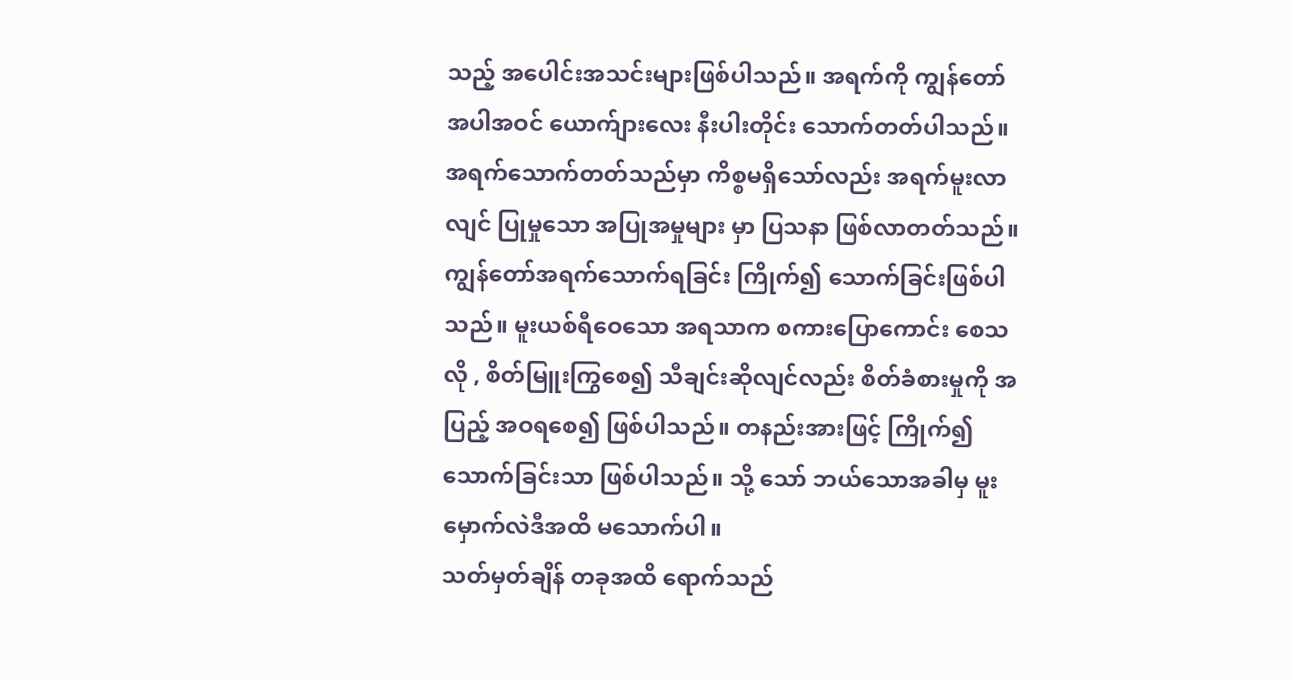သည့် အပေါင်းအသင်းများဖြစ်ပါသည်။ အရက်ကို ကျွန်တော် အပါအဝင် ယောက်ျားလေး နီးပါးတိုင်း သောက်တတ်ပါသည်။ အရက်သောက်တတ်သည်မှာ ကိစ္စမရှိသော်လည်း အရက်မူးလာလျင် ပြုမှုသော အပြုအမှုများ မှာ ပြသနာ ဖြစ်လာတတ်သည်။
ကျွန်တော်အရက်သောက်ရခြင်း ကြိုက်၍ သောက်ခြင်းဖြစ်ပါသည်။ မူးယစ်ရီဝေသော အရသာက စကားပြောကောင်း စေသလို , စိတ်မြူးကြွစေ၍ သီချင်းဆိုလျင်လည်း စိတ်ခံစားမှုကို အပြည့် အဝရစေ၍ ဖြစ်ပါသည်။ တနည်းအားဖြင့် ကြိုက်၍ သောက်ခြင်းသာ ဖြစ်ပါသည်။ သို့ သော် ဘယ်သောအခါမှ မူးမှောက်လဲဒီအထိ မသောက်ပါ။
သတ်မှတ်ချိန် တခုအထိ ရောက်သည်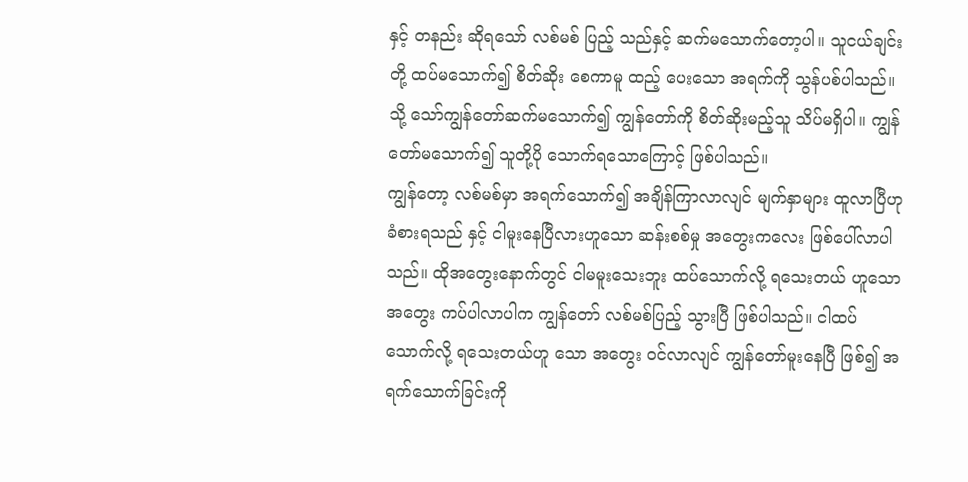နှင့် တနည်း ဆိုရသော် လစ်မစ် ပြည့် သည်နှင့် ဆက်မသောက်တော့ပါ။ သူငယ်ချင်းတို့ ထပ်မသောက်၍ စိတ်ဆိုး စေကာမူ ထည့် ပေးသော အရက်ကို သွန်ပစ်ပါသည်။ သို့ သော်ကျွန်တော်ဆက်မသောက်၍ ကျွန်တော်ကို စိတ်ဆိုးမည့်သူ သိပ်မရှိပါ။ ကျွန်တော်မသောက်၍ သူတို့ပို သောက်ရသောကြောင့် ဖြစ်ပါသည်။
ကျွန်တော့ လစ်မစ်မှာ အရက်သောက်၍ အချိန်ကြာလာလျင် မျက်နှာများ ထူလာပြီဟု ခံစားရသည် နှင့် ငါမူးနေပြီလားဟူသော ဆန်းစစ်မှု အတွေးကလေး ဖြစ်ပေါ်လာပါသည်။ ထိုအတွေးနောက်တွင် ငါမမူးသေးဘူး ထပ်သောက်လို့ ရသေးတယ် ဟူသော အတွေး ကပ်ပါလာပါက ကျွန်တော် လစ်မစ်ပြည့် သွားပြီ ဖြစ်ပါသည်။ ငါထပ်သောက်လို့ ရသေးတယ်ဟူ သော အတွေး ဝင်လာလျင် ကျွန်တော်မူးနေပြီ ဖြစ်၍ အရက်သောက်ခြင်းကို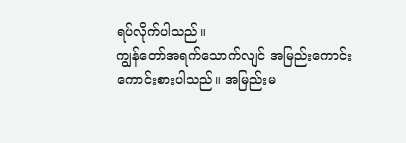ရပ်လိုက်ပါသည်။
ကျွန်တော်အရက်သောက်လျင် အမြည်းကောင်းကောင်းစားပါသည်။ အမြည်းမ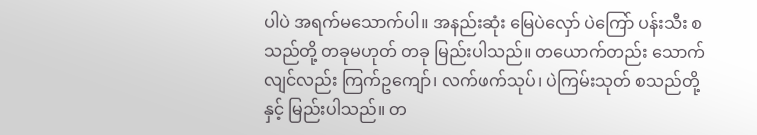ပါပဲ အရက်မသောက်ပါ။ အနည်းဆုံး မြေပဲလှော် ပဲကြော် ပန်းသီး စသည်တို့ တခုမဟုတ် တခု မြည်းပါသည်။ တယောက်တည်း သောက်လျင်လည်း ကြက်ဥကျော်၊ လက်ဖက်သုပ်၊ ပဲကြမ်းသုတ် စသည်တို့နှင့် မြည်းပါသည်။ တ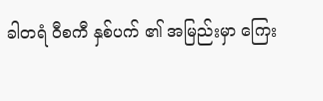ခါတရံ ဝီစကီ နှစ်ပက် ၏ အမြည်းမှာ ကြေး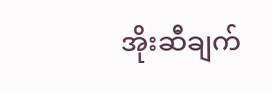အိုးဆီချက်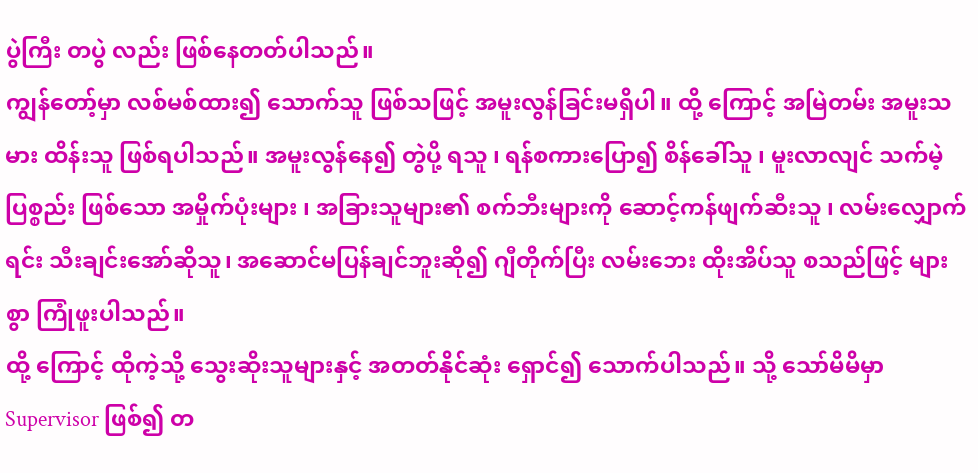ပွဲကြီး တပွဲ လည်း ဖြစ်နေတတ်ပါသည်။
ကျွန်တော့်မှာ လစ်မစ်ထား၍ သောက်သူ ဖြစ်သဖြင့် အမူးလွန်ခြင်းမရှိပါ။ ထို့ ကြောင့် အမြဲတမ်း အမူးသမား ထိန်းသူ ဖြစ်ရပါသည်။ အမူးလွန်နေ၍ တွဲပို့ ရသူ ၊ ရန်စကားပြော၍ စိန်ခေါ်သူ ၊ မူးလာလျင် သက်မဲ့ ပြစ္စည်း ဖြစ်သော အမှိုက်ပုံးများ ၊ အခြားသူများ၏ စက်ဘီးများကို ဆောင့်ကန်ဖျက်ဆီးသူ ၊ လမ်းလျှောက်ရင်း သီးချင်းအော်ဆိုသူ၊ အဆောင်မပြန်ချင်ဘူးဆို၍ ဂျီတိုက်ပြီး လမ်းဘေး ထိုးအိပ်သူ စသည်ဖြင့် များစွာ ကြုံဖူးပါသည်။
ထို့ ကြောင့် ထိုကဲ့သို့ သွေးဆိုးသူများနှင့် အတတ်နိုင်ဆုံး ရှောင်၍ သောက်ပါသည်။ သို့ သော်မိမိမှာ Supervisor ဖြစ်၍ တ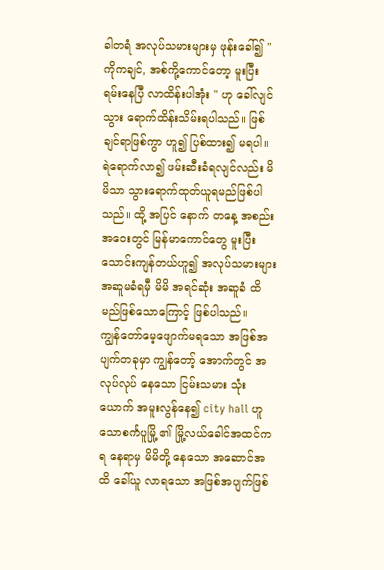ခါတရံ အလုပ်သမားများမှ ဖုန်းခေါ်၍ " ကိုကချင်, အစ်ကို့ကောင်တော့ မူးပြီး ရမ်းနေပြီ လာထိန်းပါအုံး " ဟု ခေါ်လျင် သွား ရောက်ထိန်းသိမ်းရပါသည်။ ဖြစ်ချင်ရာဖြစ်ကွာ ဟူ၍ ပြစ်ထား၍ မရပါ။
ရဲရောက်လာ၍ ဖမ်းဆီးခံရလျင်လည်း မိမိသာ သွားရောက်ထုတ်ယူရမည်ဖြစ်ပါသည်။ ထို့ အပြင် နောက် တနေ့ အစည်း အဝေးတွင် မြန်မာကောင်တွေ မူးပြီး သောင်းကျန်တယ်ဟူ၍ အလုပ်သမားများ အဆူမခံရမှီ မိမိ အရင်ဆုံး အဆူခံ ထိ မည်ဖြစ်သောကြောင့် ဖြစ်ပါသည်။
ကျွန်တော်မေ့ဖျောက်မရသော အဖြစ်အပျက်တခုမှာ ကျွန်တော့် အောက်တွင် အလုပ်လုပ် နေသော ငြမ်းသမား သုံးယောက် အမူးလွန်နေ၍ city hall ဟူသောစင်္ကပူမြို့ ၏ မြို့လယ်ခေါင်အထင်ကရ နေရာမှ မိမိတို့ နေသော အဆောင်အထိ ခေါ်ယူ လာရသော အဖြစ်အပျက်ဖြစ်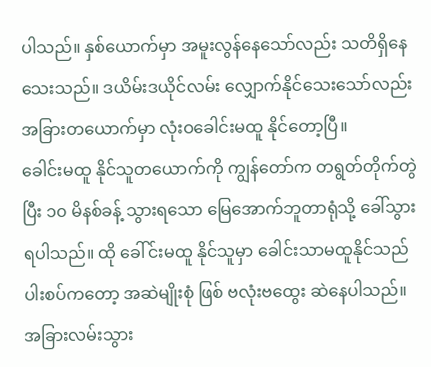ပါသည်။ နှစ်ယောက်မှာ အမူးလွန်နေသော်လည်း သတိရှိနေသေးသည်။ ဒယိမ်းဒယိုင်လမ်း လျှောက်နိုင်သေးသော်လည်းအခြားတယောက်မှာ လုံးဝခေါင်းမထူ နိုင်တော့ပြီ။
ခေါင်းမထူ နိုင်သူတယောက်ကို ကျွန်တော်က တရွတ်တိုက်တွဲပြီး ၁၀ မိနစ်ခန့် သွားရသော မြေအောက်ဘူတာရုံသို့ ခေါ်သွားရပါသည်။ ထို ခေါ်င်းမထူ နိုင်သူမှာ ခေါင်းသာမထူနိုင်သည် ပါးစပ်ကတော့ အဆဲမျိုးစုံ ဖြစ် ဗလုံးဗထွေး ဆဲနေပါသည်။ အခြားလမ်းသွား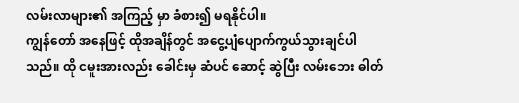လမ်းလာများ၏ အကြည့် မှာ ခံစား၍ မရနိုင်ပါ။
ကျွန်တော် အနေဖြင့် ထိုအချိန်တွင် အငွေ့ပျံပျောက်ကွယ်သွားချင်ပါသည်။ ထို ငမူးအားလည်း ခေါင်းမှ ဆံပင် ဆောင့် ဆွဲပြီး လမ်းဘေး ဓါတ်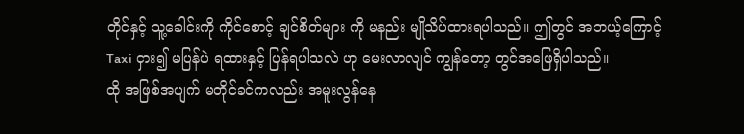တိုင်နှင့် သူ့ခေါင်းကို ကိုင်စောင့် ချင်စိတ်များ ကို မနည်း မျိုသိပ်ထားရပါသည်။ ဤတွင် အဘယ့်ကြောင့် Taxi ငှား၍ မပြန်ပဲ ရထားနှင့် ပြန်ရပါသလဲ ဟု မေးလာလျင် ကျွန်တော့ တွင်အဖြေရှိပါသည်။
ထို အဖြစ်အပျက် မတိုင်ခင်ကလည်း အမူးလွန်နေ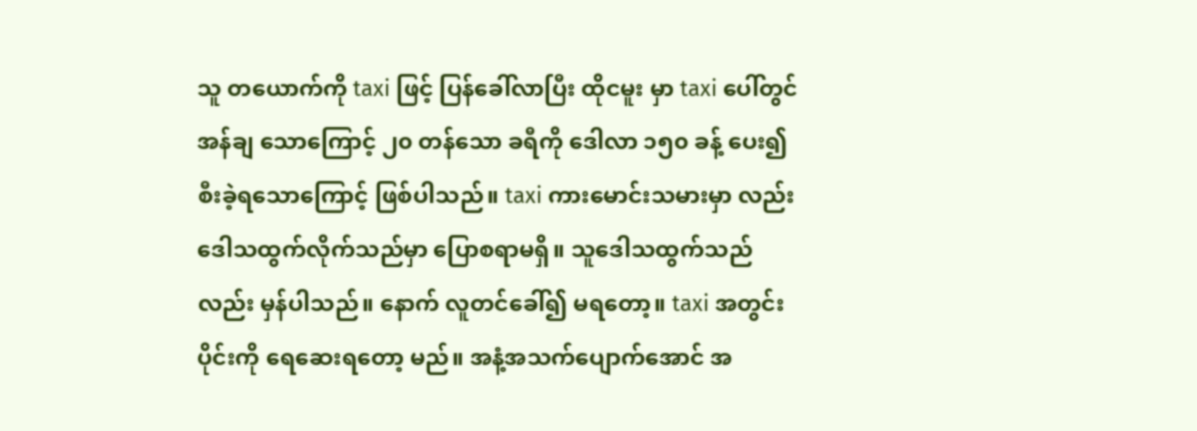သူ တယောက်ကို taxi ဖြင့် ပြန်ခေါ်လာပြီး ထိုငမူး မှာ taxi ပေါ်တွင် အန်ချ သောကြောင့် ၂၀ တန်သော ခရီကို ဒေါလာ ၁၅၀ ခန့် ပေး၍ စီးခဲ့ရသောကြောင့် ဖြစ်ပါသည်။ taxi ကားမောင်းသမားမှာ လည်း ဒေါသထွက်လိုက်သည်မှာ ပြောစရာမရှိ။ သူဒေါသထွက်သည်လည်း မှန်ပါသည်။ နောက် လူတင်ခေါ်၍ မရတော့။ taxi အတွင်းပိုင်းကို ရေဆေးရတော့ မည်။ အနံ့အသက်ပျောက်အောင် အ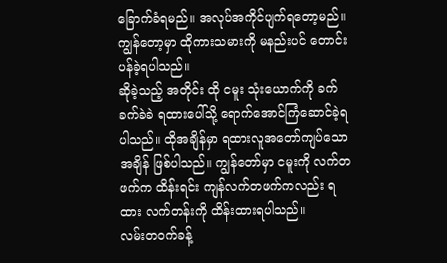ခြောက်ခံရမည်။ အလုပ်အကိုင်ပျက်ရတော့မည်။ ကျွန်တော့မှာ ထိုကားသမားကို မနည်းပင် တောင်းပန်ခဲ့ရပါသည်။
ဆိုခဲ့သည့် အတိုင်း ထို ငမူး သုံးယောက်ကို ခက်ခက်ခဲခဲ ရထားပေါ်သို့ ရောက်အောင်ကြံဆောင်ခဲ့ရပါသည်။ ထိုအချိန်မှာ ရထားလူအတော်ကျပ်သောအချိန် ဖြစ်ပါသည်။ ကျွန်တော်မှာ ငမူးကို လက်တဖက်က ထိန်းရင်း ကျန်လက်တဖက်ကလည်း ရထား လက်တန်းကို ထိန်းထားရပါသည်။
လမ်းတဝက်ခန့်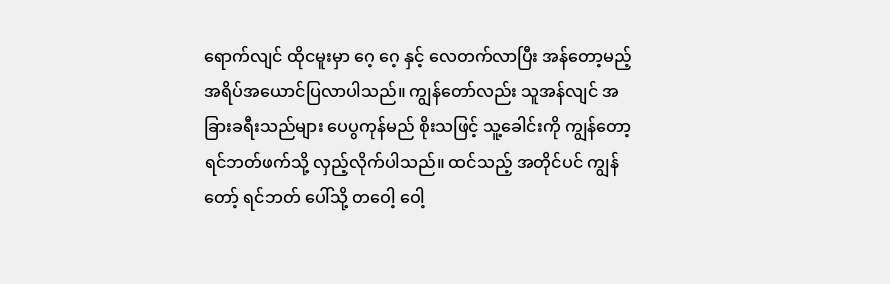ရောက်လျင် ထိုငမူးမှာ ဂေ့ ဂေ့ နှင့် လေတက်လာပြီး အန်တော့မည့် အရိပ်အယောင်ပြလာပါသည်။ ကျွန်တော်လည်း သူအန်လျင် အခြားခရီးသည်များ ပေပွကုန်မည် စိုးသဖြင့် သူ့ခေါင်းကို ကျွန်တော့ ရင်ဘတ်ဖက်သို့ လှည့်လိုက်ပါသည်။ ထင်သည့် အတိုင်ပင် ကျွန်တော့် ရင်ဘတ် ပေါ်သို့ တဝေါ့ ဝေါ့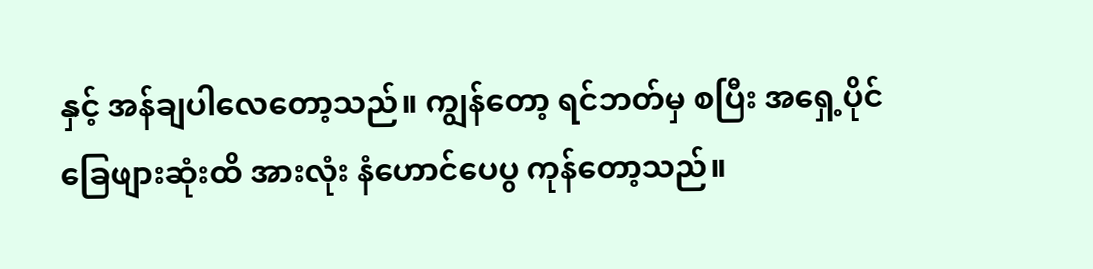နှင့် အန်ချပါလေတော့သည်။ ကျွန်တော့ ရင်ဘတ်မှ စပြီး အရှေ့ပိုင် ခြေဖျားဆုံးထိ အားလုံး နံဟောင်ပေပွ ကုန်တော့သည်။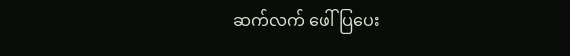ဆက်လက် ဖေါ်ပြပေး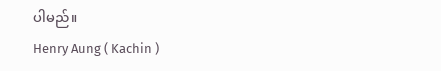ပါမည်။
Henry Aung ( Kachin )